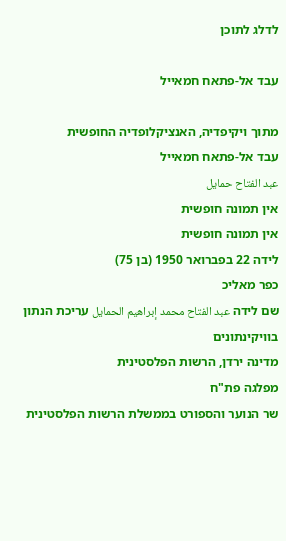לדלג לתוכן

עבד אל-פתאח חמאייל

מתוך ויקיפדיה, האנציקלופדיה החופשית
עבד אל-פתאח חמאייל
عبد الفتاح حمايل
אין תמונה חופשית
אין תמונה חופשית
לידה 22 בפברואר 1950 (בן 75)
כפר מאליכ
שם לידה عبد الفتاح محمد إبراهيم الحمايل עריכת הנתון בוויקינתונים
מדינה ירדן, הרשות הפלסטינית
מפלגה פת"ח
שר הנוער והספורט בממשלת הרשות הפלסטינית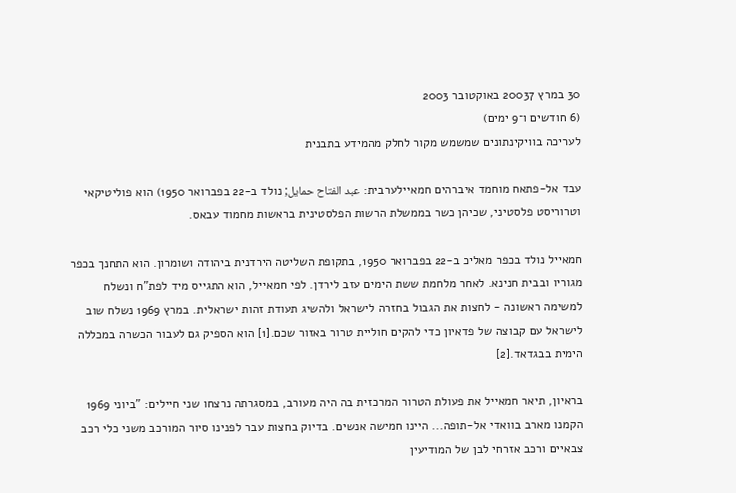30 במרץ 20037 באוקטובר 2003
(6 חודשים ו־9 ימים)
לעריכה בוויקינתונים שמשמש מקור לחלק מהמידע בתבנית

עבד אל-פתאח מוחמד איברהים חמאיילערבית: عبد الفتاح حمايل; נולד ב-22 בפברואר 1950) הוא פוליטיקאי וטרוריסט פלסטיני, שכיהן כשר בממשלת הרשות הפלסטינית בראשות מחמוד עבאס.

חמאייל נולד בכפר מאליכ ב-22 בפברואר 1950, בתקופת השליטה הירדנית ביהודה ושומרון. הוא התחנך בכפר מגוריו ובבית חנינא. לאחר מלחמת ששת הימים עזב לירדן. לפי חמאייל, הוא התגייס מיד לפת"ח ונשלח למשימה ראשונה - לחצות את הגבול בחזרה לישראל ולהשיג תעודת זהות ישראלית. במרץ 1969 נשלח שוב לישראל עם קבוצה של פדאיון כדי להקים חוליית טרור באזור שכם.[1] הוא הספיק גם לעבור הכשרה במכללה הימית בבגדאד.[2]

בראיון, תיאר חמאייל את פעולת הטרור המרכזית בה היה מעורב, במסגרתה נרצחו שני חיילים: "ביוני 1969 הקמנו מארב בוואדי אל-תופה... היינו חמישה אנשים. בדיוק בחצות עבר לפנינו סיור המורכב משני כלי רכב צבאיים ורכב אזרחי לבן של המודיעין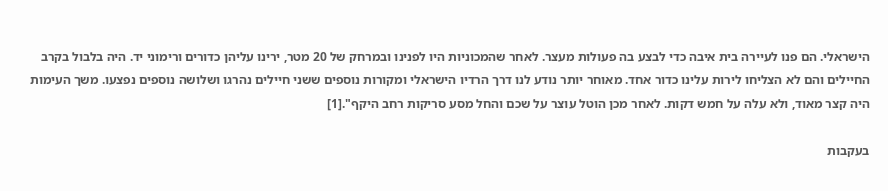הישראלי. הם פנו לעיירה בית איבה כדי לבצע בה פעולות מעצר. לאחר שהמכוניות היו לפנינו ובמרחק של 20 מטר, ירינו עליהן כדורים ורימוני יד. היה בלבול בקרב החיילים והם לא הצליחו לירות עלינו כדור אחד. מאוחר יותר נודע לנו דרך הרדיו הישראלי ומקורות נוספים ששני חיילים נהרגו ושלושה נוספים נפצעו. משך העימות היה קצר מאוד, ולא עלה על חמש דקות. לאחר מכן הוטל עוצר על שכם והחל מסע סריקות רחב היקף".[1]

בעקבות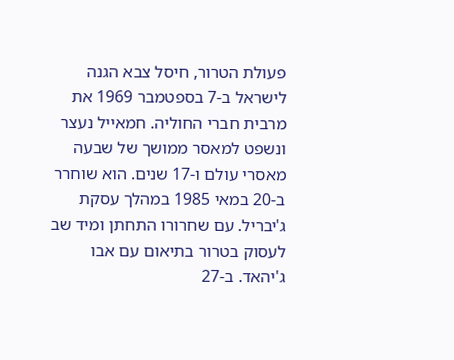פעולת הטרור, חיסל צבא הגנה לישראל ב-7 בספטמבר 1969 את מרבית חברי החוליה. חמאייל נעצר ונשפט למאסר ממושך של שבעה מאסרי עולם ו-17 שנים. הוא שוחרר ב-20 במאי 1985 במהלך עסקת ג'יבריל. עם שחרורו התחתן ומיד שב לעסוק בטרור בתיאום עם אבו ג'יהאד. ב-27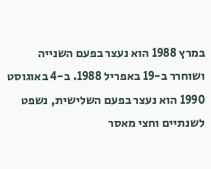במרץ 1988 הוא נעצר בפעם השנייה ושוחרר ב-19 באפריל 1988. ב-4 באוגוסט 1990 הוא נעצר בפעם השלישית, נשפט לשנתיים וחצי מאסר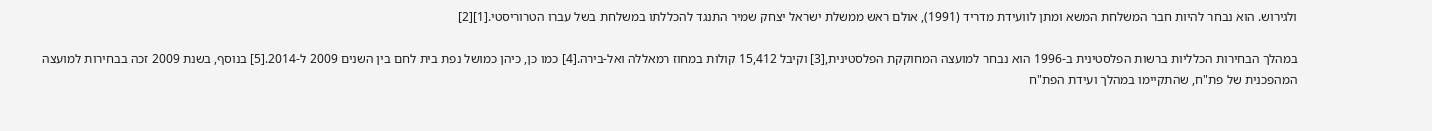ולגירוש. הוא נבחר להיות חבר המשלחת המשא ומתן לוועידת מדריד (1991), אולם ראש ממשלת ישראל יצחק שמיר התנגד להכללתו במשלחת בשל עברו הטרוריסטי.[1][2]

במהלך הבחירות הכלליות ברשות הפלסטינית ב-1996 הוא נבחר למועצה המחוקקת הפלסטינית,[3] וקיבל 15,412 קולות במחוז רמאללה ואל-בירה.[4] כמו כן, כיהן כמושל נפת בית לחם בין השנים 2009 ל-2014.[5] בנוסף, בשנת 2009 זכה בבחירות למועצה המהפכנית של פת"ח, שהתקיימו במהלך ועידת הפת"ח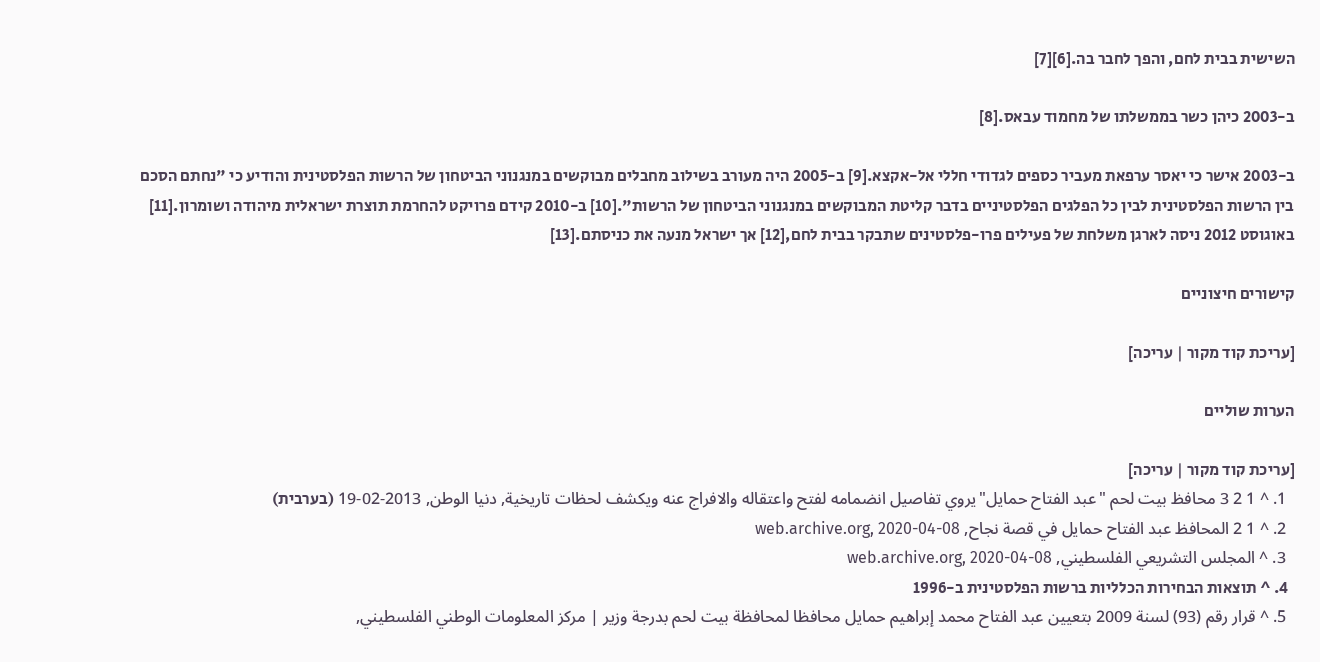השישית בבית לחם, והפך לחבר בה.[6][7]

ב-2003 כיהן כשר בממשלתו של מחמוד עבאס.[8]

ב-2003 אישר כי יאסר ערפאת מעביר כספים לגדודי חללי אל-אקצא.[9] ב-2005 היה מעורב בשילוב מחבלים מבוקשים במנגנוני הביטחון של הרשות הפלסטינית והודיע כי "נחתם הסכם בין הרשות הפלסטינית לבין כל הפלגים הפלסטיניים בדבר קליטת המבוקשים במנגנוני הביטחון של הרשות".[10] ב-2010 קידם פרויקט להחרמת תוצרת ישראלית מיהודה ושומרון.[11] באוגוסט 2012 ניסה לארגן משלחת של פעילים פרו-פלסטינים שתבקר בבית לחם,[12] אך ישראל מנעה את כניסתם.[13]

קישורים חיצוניים

[עריכת קוד מקור | עריכה]

הערות שוליים

[עריכת קוד מקור | עריכה]
  1. ^ 1 2 3 محافظ بيت لحم "عبد الفتاح حمايل"يروي تفاصيل انضمامه لفتح واعتقاله والافراج عنه ويكشف لحظات تاريخية, دنيا الوطن, 2013-02-19 (בערבית)
  2. ^ 1 2 المحافظ عبد الفتاح حمايل في قصة نجاح, web.archive.org, 2020-04-08
  3. ^ المجلس التشريعي الفلسطيني, web.archive.org, 2020-04-08
  4. ^ תוצאות הבחירות הכלליות ברשות הפלסטינית ב-1996
  5. ^ قرار رقم (93) لسنة 2009 بتعيين عبد الفتاح محمد إبراهيم حمايل محافظا لمحافظة بيت لحم بدرجة وزير | مركز المعلومات الوطني الفلسطيني,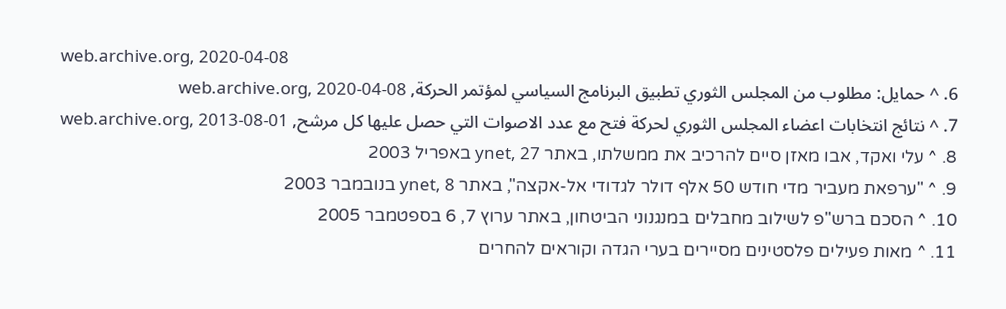web.archive.org, 2020-04-08
  6. ^ حمايل: مطلوب من المجلس الثوري تطبيق البرنامج السياسي لمؤتمر الحركة, web.archive.org, 2020-04-08
  7. ^ نتائج انتخابات اعضاء المجلس الثوري لحركة فتح مع عدد الاصوات التي حصل عليها كل مرشح, web.archive.org, 2013-08-01
  8. ^ עלי ואקד, אבו מאזן סיים להרכיב את ממשלתו, באתר ynet, 27 באפריל 2003
  9. ^ "ערפאת מעביר מדי חודש 50 אלף דולר לגדודי אל-אקצה", באתר ynet, 8 בנובמבר 2003
  10. ^ הסכם ברש"פ לשילוב מחבלים במנגנוני הביטחון, באתר ערוץ 7, 6 בספטמבר 2005
  11. ^ מאות פעילים פלסטינים מסיירים בערי הגדה וקוראים להחרים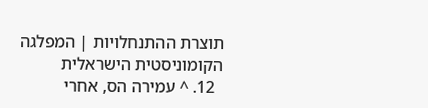תוצרת ההתנחלויות | המפלגה הקומוניסטית הישראלית
  12. ^ עמירה הס, אחרי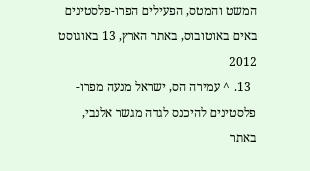המשט והמטס, הפעילים הפרו-פלסטינים באים באוטובוס, באתר הארץ, 13 באוגוסט 2012
  13. ^ עמירה הס, ישראל מנעה מפרו-פלסטינים להיכנס לגדה מגשר אלנבי, באתר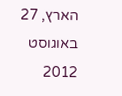הארץ, 27 באוגוסט 2012